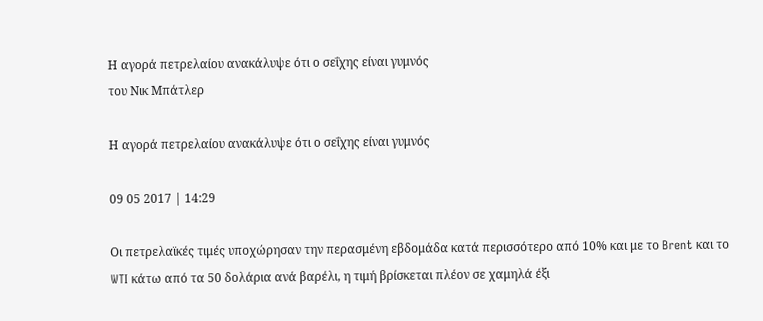Η αγορά πετρελαίου ανακάλυψε ότι ο σεΐχης είναι γυμνός
του Νικ Μπάτλερ

Η αγορά πετρελαίου ανακάλυψε ότι ο σεΐχης είναι γυμνός

09 05 2017 | 14:29

Οι πετρελαϊκές τιμές υποχώρησαν την περασμένη εβδομάδα κατά περισσότερο από 10% και με το Brent και το WTI κάτω από τα 50 δολάρια ανά βαρέλι, η τιμή βρίσκεται πλέον σε χαμηλά έξι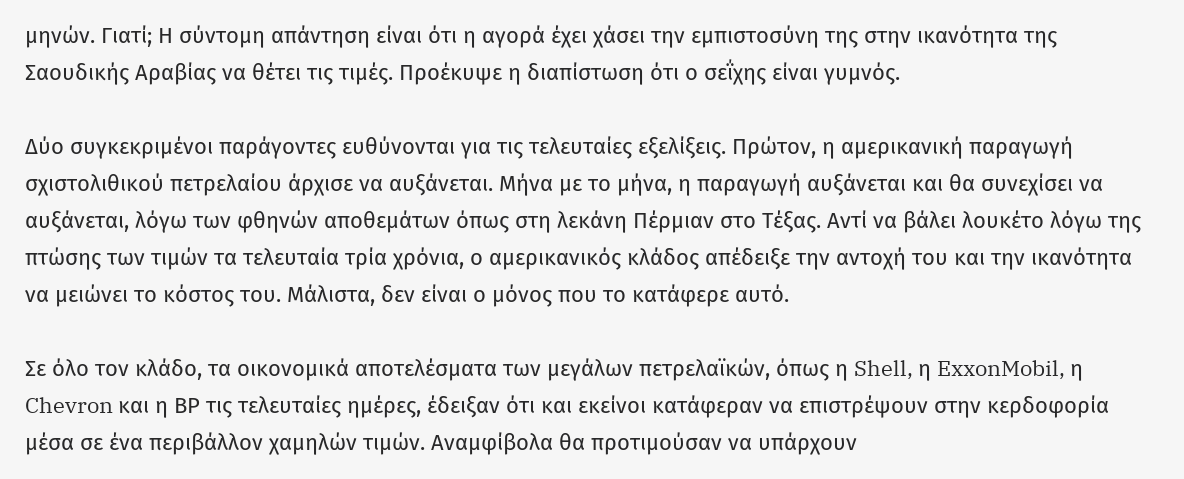μηνών. Γιατί; Η σύντομη απάντηση είναι ότι η αγορά έχει χάσει την εμπιστοσύνη της στην ικανότητα της Σαουδικής Αραβίας να θέτει τις τιμές. Προέκυψε η διαπίστωση ότι ο σεΐχης είναι γυμνός.

Δύο συγκεκριμένοι παράγοντες ευθύνονται για τις τελευταίες εξελίξεις. Πρώτον, η αμερικανική παραγωγή σχιστολιθικού πετρελαίου άρχισε να αυξάνεται. Μήνα με το μήνα, η παραγωγή αυξάνεται και θα συνεχίσει να αυξάνεται, λόγω των φθηνών αποθεμάτων όπως στη λεκάνη Πέρμιαν στο Τέξας. Αντί να βάλει λουκέτο λόγω της πτώσης των τιμών τα τελευταία τρία χρόνια, ο αμερικανικός κλάδος απέδειξε την αντοχή του και την ικανότητα να μειώνει το κόστος του. Μάλιστα, δεν είναι ο μόνος που το κατάφερε αυτό.

Σε όλο τον κλάδο, τα οικονομικά αποτελέσματα των μεγάλων πετρελαϊκών, όπως η Shell, η ExxonMobil, η Chevron και η ΒΡ τις τελευταίες ημέρες, έδειξαν ότι και εκείνοι κατάφεραν να επιστρέψουν στην κερδοφορία μέσα σε ένα περιβάλλον χαμηλών τιμών. Αναμφίβολα θα προτιμούσαν να υπάρχουν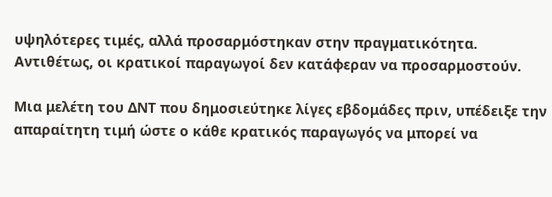υψηλότερες τιμές, αλλά προσαρμόστηκαν στην πραγματικότητα. Αντιθέτως, οι κρατικοί παραγωγοί δεν κατάφεραν να προσαρμοστούν.

Μια μελέτη του ΔΝΤ που δημοσιεύτηκε λίγες εβδομάδες πριν, υπέδειξε την απαραίτητη τιμή ώστε ο κάθε κρατικός παραγωγός να μπορεί να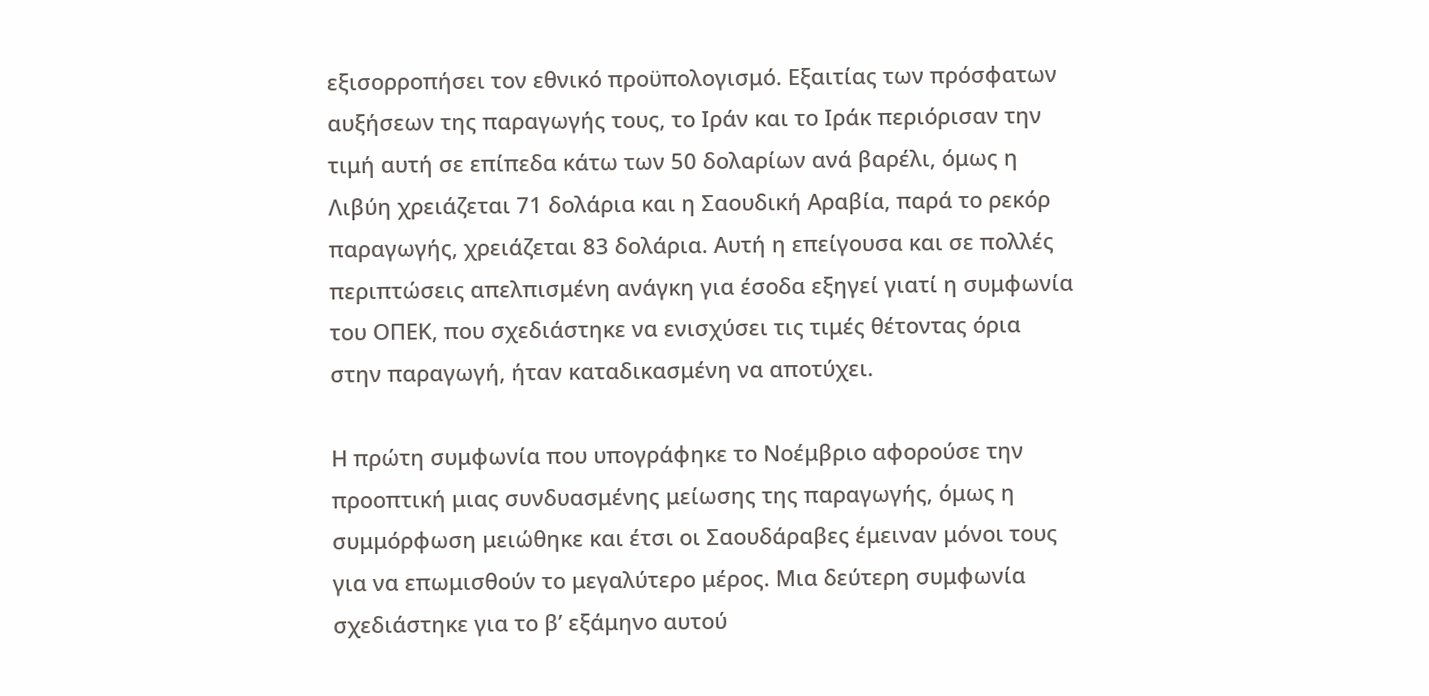εξισορροπήσει τον εθνικό προϋπολογισμό. Εξαιτίας των πρόσφατων αυξήσεων της παραγωγής τους, το Ιράν και το Ιράκ περιόρισαν την τιμή αυτή σε επίπεδα κάτω των 50 δολαρίων ανά βαρέλι, όμως η Λιβύη χρειάζεται 71 δολάρια και η Σαουδική Αραβία, παρά το ρεκόρ παραγωγής, χρειάζεται 83 δολάρια. Αυτή η επείγουσα και σε πολλές περιπτώσεις απελπισμένη ανάγκη για έσοδα εξηγεί γιατί η συμφωνία του ΟΠΕΚ, που σχεδιάστηκε να ενισχύσει τις τιμές θέτοντας όρια στην παραγωγή, ήταν καταδικασμένη να αποτύχει.

Η πρώτη συμφωνία που υπογράφηκε το Νοέμβριο αφορούσε την προοπτική μιας συνδυασμένης μείωσης της παραγωγής, όμως η συμμόρφωση μειώθηκε και έτσι οι Σαουδάραβες έμειναν μόνοι τους για να επωμισθούν το μεγαλύτερο μέρος. Μια δεύτερη συμφωνία σχεδιάστηκε για το β’ εξάμηνο αυτού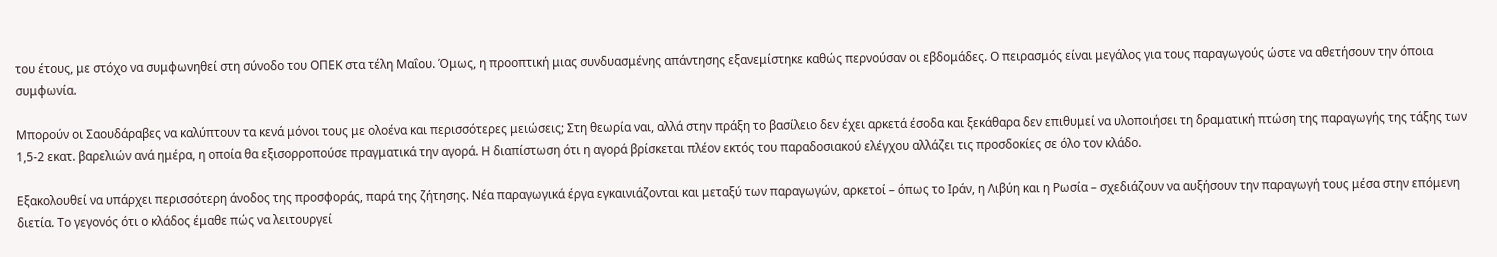του έτους, με στόχο να συμφωνηθεί στη σύνοδο του ΟΠΕΚ στα τέλη Μαΐου. Όμως, η προοπτική μιας συνδυασμένης απάντησης εξανεμίστηκε καθώς περνούσαν οι εβδομάδες. Ο πειρασμός είναι μεγάλος για τους παραγωγούς ώστε να αθετήσουν την όποια συμφωνία.

Μπορούν οι Σαουδάραβες να καλύπτουν τα κενά μόνοι τους με ολοένα και περισσότερες μειώσεις; Στη θεωρία ναι, αλλά στην πράξη το βασίλειο δεν έχει αρκετά έσοδα και ξεκάθαρα δεν επιθυμεί να υλοποιήσει τη δραματική πτώση της παραγωγής της τάξης των 1,5-2 εκατ. βαρελιών ανά ημέρα, η οποία θα εξισορροπούσε πραγματικά την αγορά. Η διαπίστωση ότι η αγορά βρίσκεται πλέον εκτός του παραδοσιακού ελέγχου αλλάζει τις προσδοκίες σε όλο τον κλάδο.

Εξακολουθεί να υπάρχει περισσότερη άνοδος της προσφοράς, παρά της ζήτησης. Νέα παραγωγικά έργα εγκαινιάζονται και μεταξύ των παραγωγών, αρκετοί – όπως το Ιράν, η Λιβύη και η Ρωσία – σχεδιάζουν να αυξήσουν την παραγωγή τους μέσα στην επόμενη διετία. Το γεγονός ότι ο κλάδος έμαθε πώς να λειτουργεί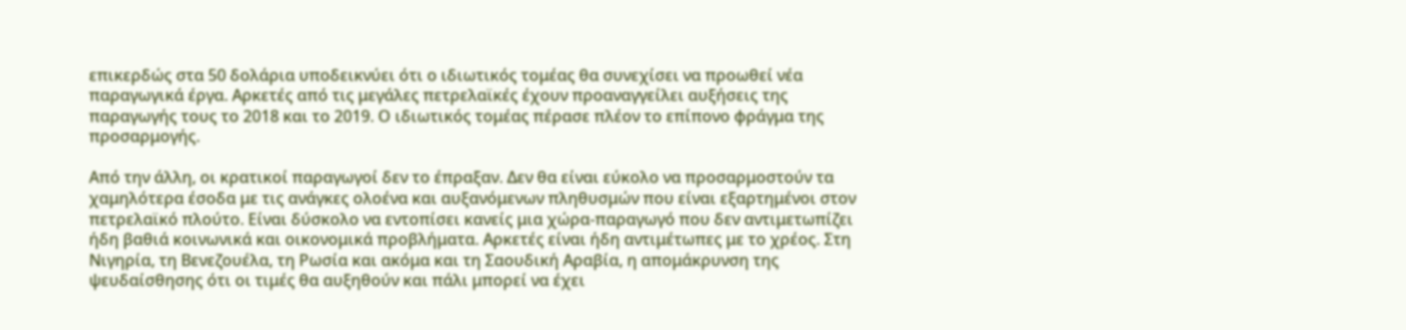επικερδώς στα 50 δολάρια υποδεικνύει ότι ο ιδιωτικός τομέας θα συνεχίσει να προωθεί νέα παραγωγικά έργα. Αρκετές από τις μεγάλες πετρελαϊκές έχουν προαναγγείλει αυξήσεις της παραγωγής τους το 2018 και το 2019. Ο ιδιωτικός τομέας πέρασε πλέον το επίπονο φράγμα της προσαρμογής.

Από την άλλη, οι κρατικοί παραγωγοί δεν το έπραξαν. Δεν θα είναι εύκολο να προσαρμοστούν τα χαμηλότερα έσοδα με τις ανάγκες ολοένα και αυξανόμενων πληθυσμών που είναι εξαρτημένοι στον πετρελαϊκό πλούτο. Είναι δύσκολο να εντοπίσει κανείς μια χώρα-παραγωγό που δεν αντιμετωπίζει ήδη βαθιά κοινωνικά και οικονομικά προβλήματα. Αρκετές είναι ήδη αντιμέτωπες με το χρέος. Στη Νιγηρία, τη Βενεζουέλα, τη Ρωσία και ακόμα και τη Σαουδική Αραβία, η απομάκρυνση της ψευδαίσθησης ότι οι τιμές θα αυξηθούν και πάλι μπορεί να έχει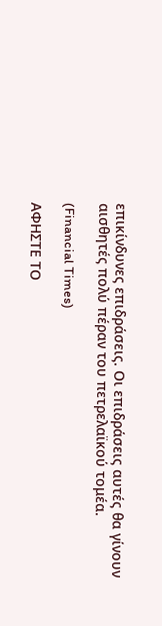επικίνδυνες επιδράσεις. Οι επιδράσεις αυτές θα γίνουν αισθητές πολύ πέραν του πετρελαϊκού τομέα.

(Financial Times)

ΑΦΗΣΤΕ ΤΟ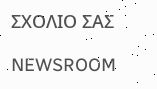ΣΧΟΛΙΟ ΣΑΣ

NEWSROOM